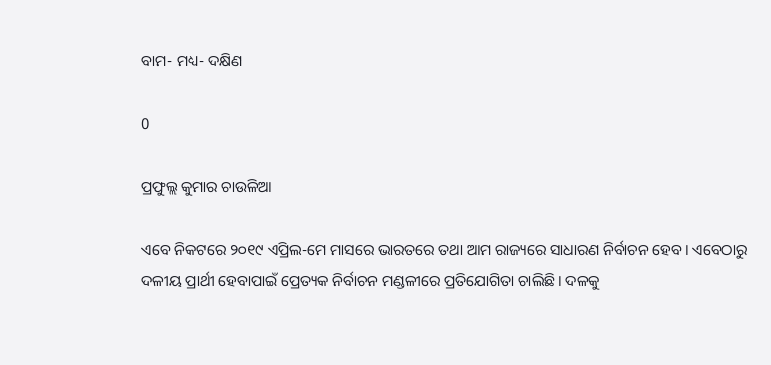ବାମ- ମଧ୍ୟ- ଦକ୍ଷିଣ

0

ପ୍ରଫୁଲ୍ଲ କୁମାର ଚାଉଳିଆ

ଏବେ ନିକଟରେ ୨୦୧୯ ଏପ୍ରିଲ-ମେ ମାସରେ ଭାରତରେ ତଥା ଆମ ରାଜ୍ୟରେ ସାଧାରଣ ନିର୍ବାଚନ ହେବ। ଏବେଠାରୁ ଦଳୀୟ ପ୍ରାର୍ଥୀ ହେବାପାଇଁ ପ୍ର‌େ‌ତ୍ୟକ ନିର୍ବାଚନ ମଣ୍ଡଳୀରେ ପ୍ରତିଯୋଗିତା ଚାଲିଛି। ଦଳକୁ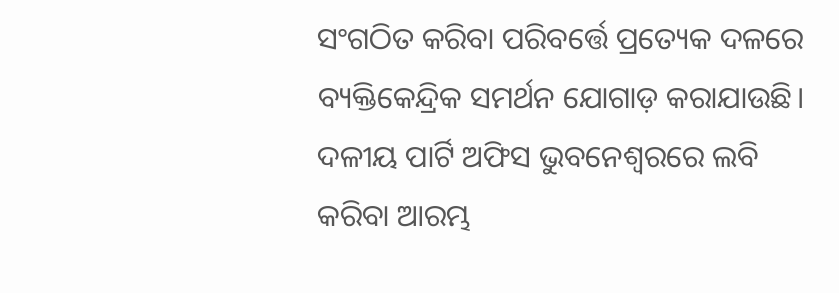ସଂଗଠିତ କରିବା ପରିବର୍ତ୍ତେ ପ୍ରତ୍ୟେକ ଦଳରେ ବ୍ୟକ୍ତିକେନ୍ଦ୍ରିକ ସମର୍ଥନ ଯୋଗାଡ଼ କରାଯାଉଛି। ଦଳୀୟ ପାର୍ଟି ଅଫିସ ଭୁବନେଶ୍ବରରେ ଲବି କରିବା ଆରମ୍ଭ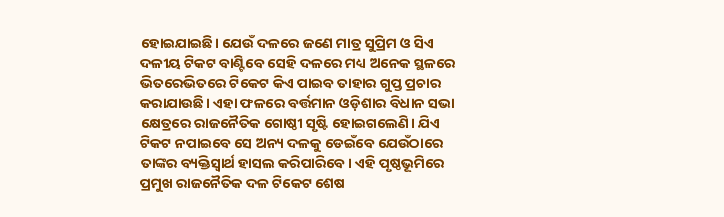ହୋଇଯାଇଛି। ଯେଉଁ ଦଳରେ ଜଣେ ମାତ୍ର ସୁପ୍ରିମ ଓ ସିଏ ଦଳୀୟ ଟିକଟ ବାଣ୍ଟିବେ ସେହି ଦଳରେ ମଧ୍ୟ ଅନେକ ସ୍ଥଳରେ ଭିତରେଭିତରେ ଟିକେଟ କିଏ ପାଇବ ତାହାର ଗୁପ୍ତ ପ୍ରଚାର କରାଯାଉଛି। ଏହା ଫଳରେ ବର୍ତ୍ତମାନ ଓଡ଼ିଶାର ବିଧାନ ସଭା କ୍ଷେତ୍ରରେ ରାଜନୈତିକ ଗୋଷ୍ଠୀ ସୃଷ୍ଟି ହୋଇଗଲେଣି। ଯିଏ ଟିକଟ ନପାଇବେ ସେ ଅନ୍ୟ ଦଳକୁ ଡେଇଁବେ ଯେଉଁଠାରେ ତାଙ୍କର ବ୍ୟକ୍ତିସ୍ବାର୍ଥ ହାସଲ କରିପାରିବେ। ଏହି ପୃଷ୍ଠଭୂମିରେ ପ୍ରମୁଖ ରାଜନୈତିକ ଦଳ ଟିକେଟ ଶେଷ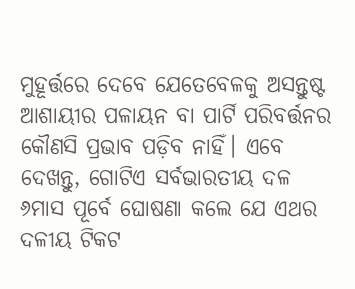ମୁହୂର୍ତ୍ତରେ ଦେବେ ଯେତେବେଳକୁ ଅସନ୍ତୁଷ୍ଟ ଆଶାୟୀର ପଳାୟନ ବା ପାର୍ଟି ପରିବର୍ତ୍ତନର କୌଣସି ପ୍ରଭାବ ପଡ଼ିବ ନାହିଁ। ଏବେ ଦେଖନ୍ତୁ, ଗୋଟିଏ ସର୍ବଭାରତୀୟ ଦଳ ୬ମାସ ପୂର୍ବେ ଘୋଷଣା କଲେ ଯେ ଏଥର ଦଳୀୟ ଟିକଟ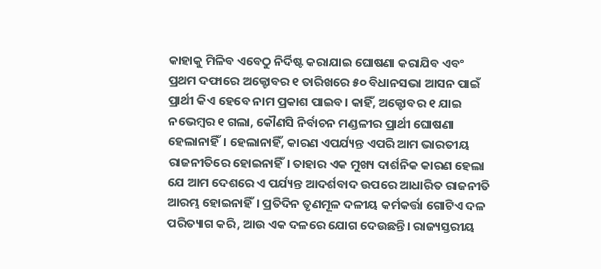କାହାକୁ ମିଳିବ ଏବେଠୁ ନିର୍ଦିଷ୍ଟ କରାଯାଇ ଘୋଷଣା କରାଯିବ ଏବଂ ପ୍ରଥମ ଦଫାରେ ଅକ୍ଟୋବର ୧ ତାରିଖରେ ୫୦ ବିଧାନସଭା ଆସନ ପାଇଁ ପ୍ରାର୍ଥୀ କିଏ ହେବେ ନାମ ପ୍ରକାଶ ପାଇବ। କାହିଁ, ଅକ୍ଟୋବର ୧ ଯାଇ ନଭେମ୍ବର ୧ ଗଲା, କୌଣସି ନିର୍ବାଚନ ମଣ୍ଡଳୀର ପ୍ରାର୍ଥୀ ଘୋଷଣା ହେଲାନାହିଁ। ହେଲାନାହିଁ, କାରଣ ଏପର୍ଯ୍ୟନ୍ତ ଏପରି ଆମ ଭାରତୀୟ ରାଜନୀତିରେ ହୋଇନାହିଁ। ତାହାର ଏକ ମୁଖ୍ୟ ଦାର୍ଶନିକ କାରଣ ହେଲା ଯେ ଆମ ଦେଶରେ ଏ ପର୍ଯ୍ୟନ୍ତ ଆଦର୍ଶବାଦ ଉପରେ ଆଧାରିତ ରାଜନୀତି ଆରମ୍ଭ ହୋଇନାହିଁ। ପ୍ରତିଦିନ ତୃଣମୂଳ ଦଳୀୟ କର୍ମକର୍ତ୍ତା ଗୋଟିଏ ଦଳ ପରିତ୍ୟାଗ କରି, ଆଉ ଏକ ଦଳରେ ଯୋଗ ଦେଉଛନ୍ତି। ରାଜ୍ୟସ୍ତରୀୟ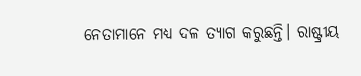ନେତାମାନେ ମଧ୍ୟ ଦଳ ତ୍ୟାଗ କରୁଛନ୍ତି। ରାଷ୍ଟ୍ରୀୟ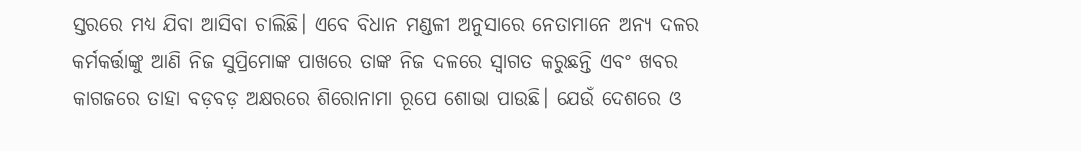ସ୍ତରରେ ମଧ୍ୟ ଯିବା ଆସିବା ଚାଲିଛି। ଏବେ ବିଧାନ ମଣ୍ଡଳୀ ଅନୁସାରେ ନେତାମାନେ ଅନ୍ୟ ଦଳର କର୍ମକର୍ତ୍ତାଙ୍କୁ ଆଣି ନିଜ ସୁପ୍ରିମୋଙ୍କ ପାଖରେ ତାଙ୍କ ନିଜ ଦଳରେ ସ୍ବାଗତ କରୁଛନ୍ତି ଏବଂ ଖବର କାଗଜରେ ତାହା ବଡ଼ବଡ଼ ଅକ୍ଷରରେ ଶିରୋନାମା ରୂପେ ଶୋଭା ପାଉଛି। ଯେଉଁ ଦେଶରେ ଓ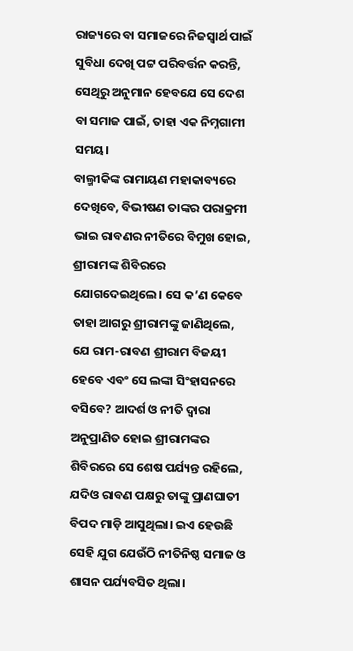ରାଜ୍ୟରେ ବା ସମାଜରେ ନିଜସ୍ବାର୍ଥ ପାଇଁ ସୁବିଧା ଦେଖି ପଟ୍ଟ ପରିବର୍ତ୍ତନ କରନ୍ତି, ସେଥିରୁ ଅନୁମାନ ହେବଯେ ସେ ଦେଶ ବା ସମାଜ ପାଇଁ, ତାହା ଏକ ନିମ୍ନଗାମୀ ସମୟ।
ବାଲ୍ମୀକିଙ୍କ ରାମାୟଣ ମହାକାବ୍ୟରେ ଦେଖିବେ, ବିଭୀଷଣ ତାଙ୍କର ପରାକ୍ରମୀ ଭାଇ ରାବଣର ନୀତିରେ ବିମୁଖ ହୋଇ, ଶ୍ରୀରାମଙ୍କ ଶିବିରରେ ଯୋଗଦେଇଥିଲେ। ସେ କ’ଣ କେବେ ତାହା ଆଗରୁ ଶ୍ରୀରାମଙ୍କୁ ଜାଣିଥିଲେ, ଯେ ରାମ-ରାବଣ ଶ୍ରୀରାମ ବିଜୟୀ ହେବେ ଏବଂ ସେ ଲଙ୍କା ସିଂହାସନରେ ବସିବେ? ଆଦର୍ଶ ଓ ନୀତି ଦ୍ବାରା ଅନୁପ୍ରାଣିତ ହୋଇ ଶ୍ରୀରାମଙ୍କର ଶିବିରରେ ସେ ଶେଷ ପର୍ଯ୍ୟନ୍ତ ରହିଲେ, ଯଦିଓ ରାବଣ ପକ୍ଷରୁ ତାଙ୍କୁ ପ୍ରାଣଘାତୀ ବିପଦ ମାଡ଼ି ଆସୁଥିଲା। ଇଏ ହେଉଛି ସେହି ଯୁଗ ଯେଉଁଠି ନୀତିନିଷ୍ଠ ସମାଜ ଓ ଶାସନ ପର୍ଯ୍ୟବସିତ ଥିଲା।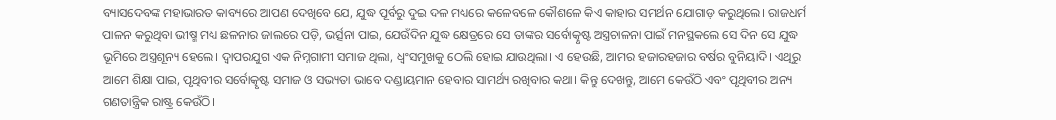ବ୍ୟାସଦେବଙ୍କ ମହାଭାରତ କାବ୍ୟରେ ଆପଣ ଦେଖିବେ ଯେ, ଯୁଦ୍ଧ ପୂର୍ବରୁ ଦୁଇ ଦଳ ମଧ୍ୟରେ କଳେବଳେ କୌଶଳେ କିଏ କାହାର ସମର୍ଥନ ଯୋଗାଡ଼ କରୁଥିଲେ। ରାଜଧର୍ମ ପାଳନ କରୁଥିବା ଭୀଷ୍ମ ମଧ୍ୟ ଛଳନାର ଜାଲରେ ପଡ଼ି, ଭର୍ତ୍ସନା ପାଇ, ଯେଉଁଦିନ ଯୁଦ୍ଧ କ୍ଷେତ୍ରରେ ସେ ତାଙ୍କର ସର୍ବୋତ୍କୃଷ୍ଟ ଅସ୍ତ୍ରଚାଳନା ପାଇଁ ମନସ୍ଥକଲେ ସେ ଦିନ ସେ ଯୁଦ୍ଧ ଭୂମିରେ ଅସ୍ତ୍ରଶୂନ୍ୟ ହେଲେ। ଦ୍ବାପରଯୁଗ ଏକ ନିମ୍ନଗାମୀ ସମାଜ ଥିଲା, ଧ୍ବଂସମୁଖକୁ ଠେଲି ହୋଇ ଯାଉଥିଲା। ଏ ହେଉଛି, ଆମର ହଜାରହଜାର ବର୍ଷର ବୁନିୟାଦି। ଏଥିରୁ ଆମେ ଶିକ୍ଷା ପାଇ, ପୃଥିବୀର ସର୍ବୋତ୍କୃଷ୍ଟ ସମାଜ ଓ ସଭ୍ୟତା ଭାବେ ଦଣ୍ଡାୟମାନ ହେବାର ସାମର୍ଥ୍ୟ ରଖିବାର କଥା। କିନ୍ତୁ ଦେଖନ୍ତୁ, ଆମେ କେଉଁଠି ଏବଂ ପୃଥିବୀର ଅନ୍ୟ ଗଣତାନ୍ତ୍ରିକ ରାଷ୍ଟ୍ର କେଉଁଠି।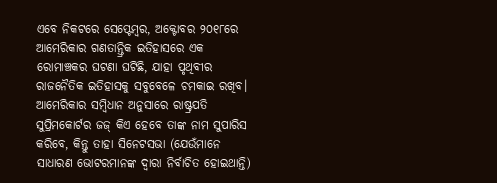ଏବେ ନିକଟରେ ସେପ୍ଟେମ୍ବର, ଅକ୍ଟୋବର ୨୦୧୮ରେ ଆମେରିକାର ଗଣତାନ୍ତ୍ରିକ ଇତିହାସରେ ଏକ ରୋମାଞ୍ଚକର ଘଟଣା ଘଟିଛି, ଯାହା ପୃଥିବୀର ରାଜନୈତିକ ଇତିହାସକୁ ସବୁବେଳେ ଚମକାଇ ରଖିବ। ଆମେରିକାର ସମ୍ବିଧାନ ଅନୁସାରେ ରାଷ୍ଟ୍ରପତି ସୁପ୍ରିମକୋର୍ଟର ଜଜ୍‌ କିଏ ହେବେ ତାଙ୍କ ନାମ ସୁପାରିସ କରିବେ, କିନ୍ତୁ ତାହା ସିନେଟସଭା (ଯେଉଁମାନେ ସାଧାରଣ ଭୋଟରମାନଙ୍କ ଦ୍ବାରା ନିର୍ବାଚିତ ହୋଇଥାନ୍ତି)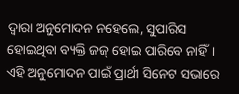ଦ୍ବାରା ଅନୁମୋଦନ ନହେଲେ, ସୁପାରିସ ହୋଇଥିବା ବ୍ୟକ୍ତି ଜଜ୍‌ ହୋଇ ପାରିବେ ନାହିଁ। ଏହି ଅନୁମୋଦନ ପାଇଁ ପ୍ରାର୍ଥୀ ସିନେଟ ସଭାରେ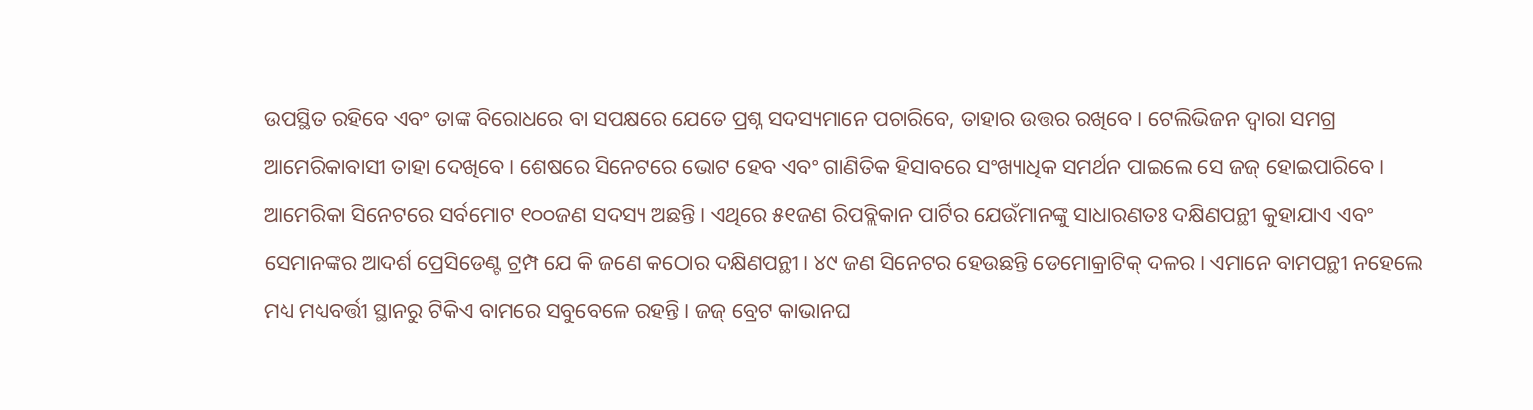ଉପସ୍ଥିତ ରହିବେ ଏବଂ ତାଙ୍କ ବିରୋଧରେ ବା ସପକ୍ଷରେ ଯେତେ ପ୍ରଶ୍ନ ସଦସ୍ୟମାନେ ପଚାରିବେ, ତାହାର ଉତ୍ତର ରଖିବେ। ଟେଲିଭିଜନ ଦ୍ବାରା ସମଗ୍ର ଆମେରିକାବାସୀ ତାହା ଦେଖିବେ। ଶେଷରେ ସିନେଟରେ ଭୋଟ ହେବ ଏବଂ ଗାଣିତିକ ହିସାବରେ ସଂଖ୍ୟାଧିକ ସମର୍ଥନ ପାଇଲେ ସେ ଜଜ୍‌ ହୋଇପାରିବେ। ଆମେରିକା ସିନେଟରେ ସର୍ବମୋଟ ୧୦୦ଜଣ ସଦସ୍ୟ ଅଛନ୍ତି। ଏଥିରେ ୫୧ଜଣ ରିପବ୍ଲିକାନ ପାର୍ଟିର ଯେଉଁମାନଙ୍କୁ ସାଧାରଣତଃ ଦକ୍ଷିଣପନ୍ଥୀ କୁହାଯାଏ ଏବଂ ସେମାନଙ୍କର ଆଦର୍ଶ ପ୍ରେସିଡେଣ୍ଟ ଟ୍ରମ୍ପ ଯେ କି ଜଣେ କଠୋର ଦକ୍ଷିଣପନ୍ଥୀ। ୪୯ ଜଣ ସିନେଟର ହେଉଛନ୍ତି ଡେମୋକ୍ରାଟିକ୍‌ ଦଳର। ଏମାନେ ବାମପନ୍ଥୀ ନହେଲେ ମଧ୍ୟ ମଧ୍ୟବର୍ତ୍ତୀ ସ୍ଥାନରୁ ଟିକିଏ ବାମରେ ସବୁବେଳେ ରହନ୍ତି। ଜଜ୍‌ ବ୍ରେଟ କାଭାନଘ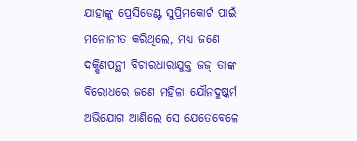ଯାହାଙ୍କୁ ପ୍ରେସିଡେଣ୍ଟ ସୁପ୍ରିମକୋର୍ଟ ପାଇଁ ମନୋନୀତ କରିଥିଲେ, ମଧ୍ୟ ଜଣେ ଦକ୍ଷିଣପନ୍ଥୀ ବିଚାରଧାରାଯୁକ୍ତ ଜଜ୍‌ ତାଙ୍କ ବିରୋଧରେ ଜଣେ ମହିଳା ଯୌନଦୁଷ୍କର୍ମ ଅଭିଯୋଗ ଆଣିଲେ ସେ ଯେତେବେଳେ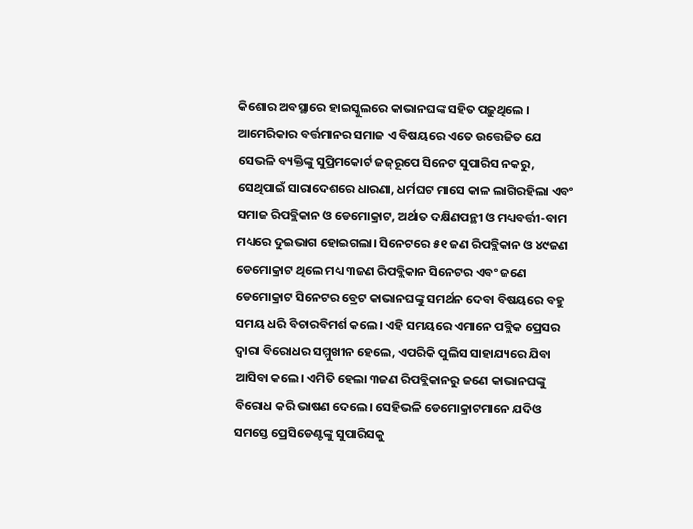କିଶୋର ଅବସ୍ଥାରେ ହାଇସ୍କୁଲରେ କାଭାନଘଙ୍କ ସହିତ ପଢ଼ୁଥିଲେ । ଆମେରିକାର ବର୍ତ୍ତମାନର ସମାଜ ଏ ବିଷୟରେ ଏତେ ଉତ୍ତେଜିତ ଯେ ସେଭଳି ବ୍ୟକ୍ତିଙ୍କୁ ସୁପ୍ରିମକୋର୍ଟ ଜଜ୍‌ରୂପେ ସିନେଟ ସୁପାରିସ ନକରୁ, ସେଥିପାଇଁ ସାରାଦେଶରେ ଧାରଣା, ଧର୍ମଘଟ ମାସେ କାଳ ଲାଗିରହିଲା ଏବଂ ସମାଜ ରିପବ୍ଲିକାନ ଓ ଡେମୋକ୍ରାଟ, ଅର୍ଥାତ ଦକ୍ଷିଣପନ୍ଥୀ ଓ ମଧ୍ୟବର୍ତ୍ତୀ-ବାମ ମଧ୍ୟରେ ଦୁଇଭାଗ ହୋଇଗଲା। ସିନେଟରେ ୫୧ ଜଣ ରିପବ୍ଲିକାନ ଓ ୪୯ଜଣ ଡେମୋକ୍ରାଟ ଥିଲେ ମଧ୍ୟ ୩ଜଣ ରିପବ୍ଲିକାନ ସିନେଟର ଏବଂ ଜଣେ ଡେମୋକ୍ରାଟ ସିନେଟର ବ୍ରେଟ କାଭାନଘଙ୍କୁ ସମର୍ଥନ ଦେବା ବିଷୟରେ ବହୁ ସମୟ ଧରି ବିଚାରବିମର୍ଶ କଲେ। ଏହି ସମୟରେ ଏମାନେ ପବ୍ଲିକ ପ୍ରେସର ଦ୍ବାରା ବିରୋଧର ସମ୍ମୁଖୀନ ହେଲେ, ଏପରିକି ପୁଲିସ ସାହାଯ୍ୟରେ ଯିବା ଆସିବା କଲେ। ଏମିତି ହେଲା ୩ଜଣ ରିପବ୍ଲିକାନରୁ ଜଣେ କାଭାନଘଙ୍କୁ ବିରୋଧ କରି ଭାଷଣ ଦେଲେ। ସେହିଭଳି ଡେମୋକ୍ରାଟମାନେ ଯଦିଓ ସମସ୍ତେ ପ୍ରେସିଡେଣ୍ଟଙ୍କୁ ସୁପାରିସକୁ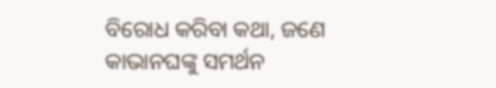ବିରୋଧ କରିବା କଥା, ଜଣେ କାଭାନଘଙ୍କୁ ସମର୍ଥନ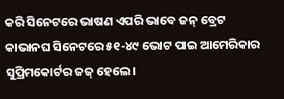କରି ସିନେଟରେ ଭାଷଣ ଏପରି ଭାବେ ଜନ୍‌ ବ୍ରେଟ କାଭାନଘ ସିନେଟରେ ୫୧-୪୯ ଭୋଟ ପାଇ ଆମେରିକାର ସୁପ୍ରିମକୋର୍ଟର ଜଜ୍‌ ହେଲେ।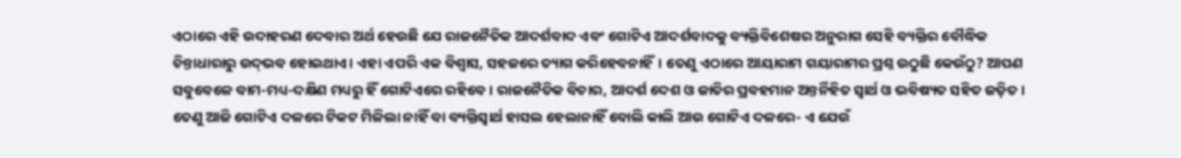ଏଠାରେ ଏହି ଉଦାହରଣ ଦେବାର ଅର୍ଥ ହେଉଛି ଯେ ରାଜନୈତିକ ଆଦର୍ଶବାଦ ଏବଂ ଗୋଟିଏ ଆଦର୍ଶବାଦକୁ ବ୍ୟକ୍ତିବିଶେଷର ଅନୁରାଗ ସେହି ବ୍ୟକ୍ତିର ବୌଦ୍ଧିକ ଚିନ୍ତାଧାରାରୁ ଉଦ୍‌ଭବ ହୋଇଥାଏ। ଏହା ଏପରି ଏକ ବିଶ୍ବାସ, ସହଜରେ ତ୍ୟାଗ କରିହେବନାହିଁ। ତେଣୁ ଏଠାରେ ଆୟାରାମ ଗୟାରାମର ପ୍ରଶ୍ନ ଉଠୁଛି କେଉଁଠୁ? ଆପଣ ସବୁବେଳେ ବାମ-ମଧ୍ୟ-ଦକ୍ଷିଣ ମଧ୍ୟରୁ ହିଁ ଗୋଟିଏରେ ରହିବେ। ରାଜନୈତିକ ବିଚାର, ଆଦର୍ଶ ଦେଶ ଓ ଜାତିର ପ୍ରବହମାନ ଅନ୍ତର୍ନିହିତ ସ୍ବାର୍ଥ ଓ ଭବିଷ୍ୟତ ସହିତ ଜଡ଼ିତ। ତେଣୁ ଆଜି ଗୋଟିଏ ଦଳରେ ଟିକଟ ମିଳିଲା ନାହିଁ ବା ବ୍ୟକ୍ତିସ୍ବାର୍ଥ ହାସଲ ହେଲାନାହିଁ ବୋଲି କାଲି ଆଉ ଗୋଟିଏ ଦଳରେ- ଏ ଯେଉଁ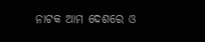ନାଟକ ଆମ ଦେଶରେ ଓ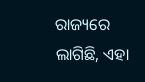ରାଜ୍ୟରେ ଲାଗିଛି, ଏହା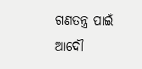ଗଣତନ୍ତ୍ର ପାଇଁ ଆଦୌ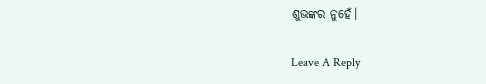ଶୁଭଙ୍କର ନୁହେଁ।

Leave A Reply